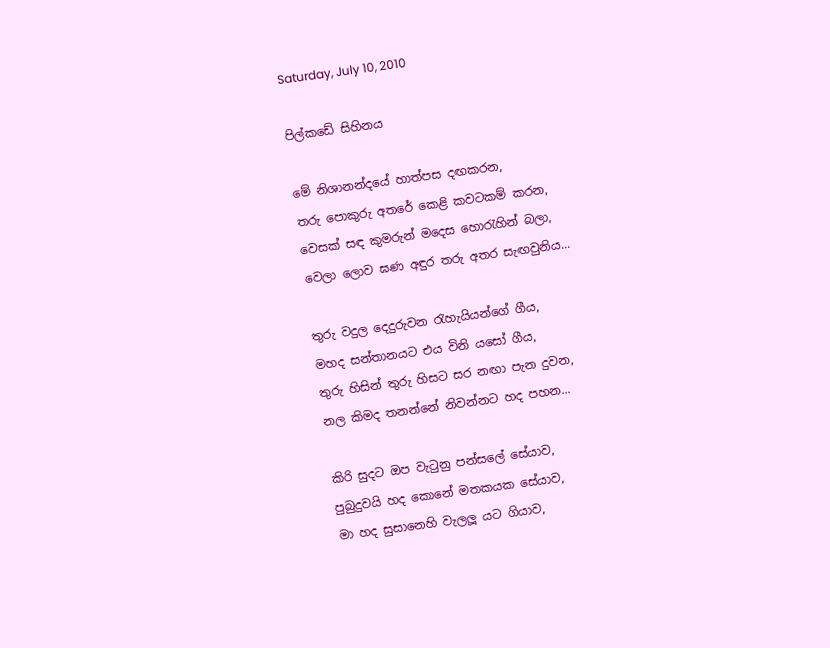Saturday, July 10, 2010

පිල්කඩේ සිහිනය

මේ නිශානන්දයේ හාත්පස දඟක‍රන,
තරු පොකුරු අත‍රේ කෙළි කවටකම් ක‍රන,
වෙසක් සඳ කුමරුන් මදෙස හොරැහින් බලා,
වෙලා ලොව ඝණ අඳුර තරු අත‍ර සැඟවුනිය...

තුරු වදුල දෙදුරුවන රැහැයියන්ගේ ගීය,
මහද සන්තානයට එය විනි යසෝ ගීය,
තුරු හිසින් තුරු හිසට ස‍ර නඟා පැන දුවන,
නල කිමද තනන්නේ නිවන්නට හද පහන...

කිරි සුදට ඔප වැටුනු පන්සලේ සේයාව,
පුබුදුවයි හද කොනේ මතකයක සේයාව,
මා හද සුසානෙහි වැලලූ යට ගියාව,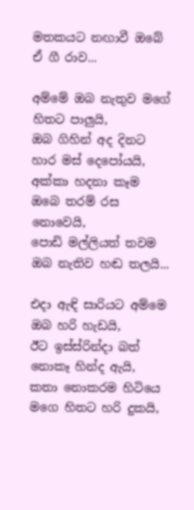මතකයට නඟාවී ඔබේ ඒ ගී රාව...

අම්මේ ඔබ නැතුව මගේ හිත‍ට පාලුයි,
ඔබ ගිහින් අද දිනට හාර මස් දෙපෝයයි,
අක්කා හදනා කෑම ඔබෙ ත‍රම් රස නොවෙයි,
පොඩි මල්ලියත් තවම ඔබ නැතිව හඬ තලයි...

එදා ඇඳි සාරියට අම්මෙ ඔබ හ‍රි හැඩයි,
ඊට ඉස්ස්රින්දා බත් නොකෑ හින්ද ඇයි,
කතා නොක‍රම හිටියෙ මගෙ හිතට හ‍රි දුකයි,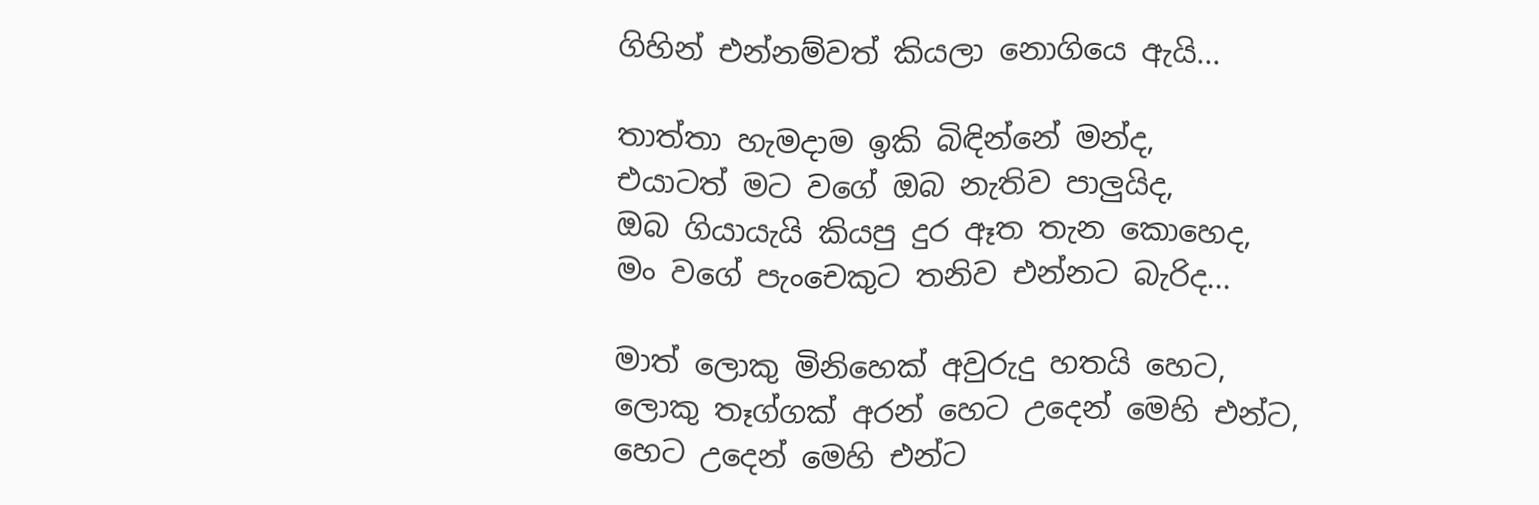ගිහින් එන්නම්වත් කියලා නොගියෙ ඇයි...

තාත්තා හැමදාම ඉකි බිඳින්නේ මන්ද,
එයාටත් මට වගේ ඔබ නැතිව පාලුයිද,
ඔබ ගියායැයි කියපු දුර ඈත තැන කොහෙද,
මං වගේ පැංචෙකුට තනිව එන්නට බැරිද...

මාත් ලොකු මිනිහෙක් අවුරුදු හතයි හෙට,
ලොකු තෑග්ගක් අරන් හෙට උදෙන් මෙහි එන්ට,
හෙට උදෙන් මෙහි එන්ට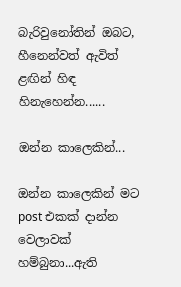බැරිවුනෝතින් ඔබට,
හීනෙන්වත් ඇවිත් ළඟින් හිඳ හිනැහෙන්න......

ඔන්න කාලෙකින්...

ඔන්න කාලෙකින් මට post එකක් දාන්න වෙලාවක් හම්බුනා...ඇති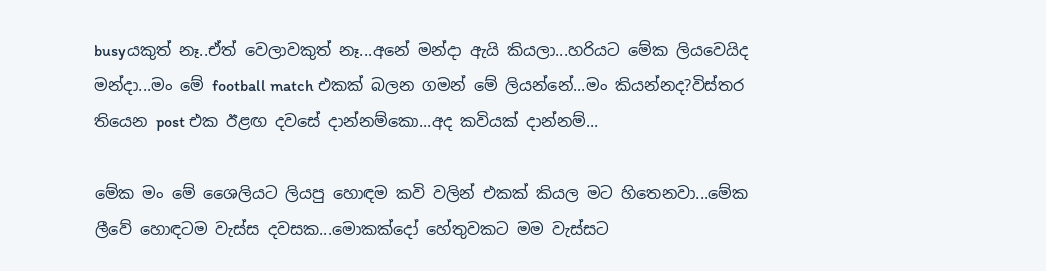busyයකුත් නෑ..ඒත් වෙලාවකුත් නෑ...අනේ මන්දා ඇයි කියලා...හ‍රියට මේක ලියවෙයිද මන්දා...මං මේ football match එකක් බලන ගමන් මේ ලියන්නේ...මං කියන්නද?විස්ත‍ර තියෙන post එක ඊළඟ දවසේ දාන්නම්කො...අද කවියක් දාන්නම්...

මේක මං මේ ශෛලියට ලියපු හොඳම කවි වලින් එකක් කියල මට හිතෙනවා...මේක ලීවේ හොඳටම වැස්ස දවසක...මොකක්දෝ හේතුවකට මම වැස්සට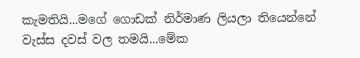කැමතියි...මගේ ගොඩක් නිර්මාණ ලියලා තියෙන්නේ වැස්ස දවස් වල තමයි...මේක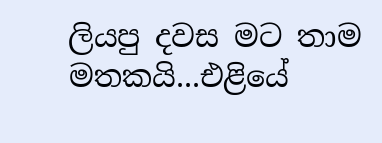ලියපු දවස මට තාම මතකයි...එළියේ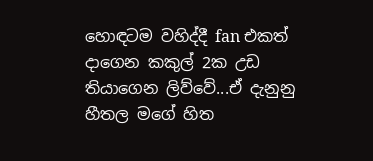හොඳටම වහිද්දී fan එකත් දාගෙන කකුල් 2ක උඩ තියාගෙන ලිව්වේ...ඒ දැනුනු හීතල මගේ හිත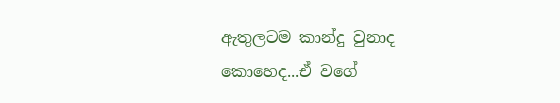ඇතුලටම කාන්දු වුනාද කොහෙද...ඒ වගේ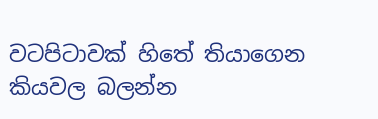වටපිටාවක් හිතේ තියාගෙන කියවල බලන්න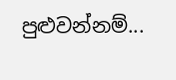පුළුවන්නම්...